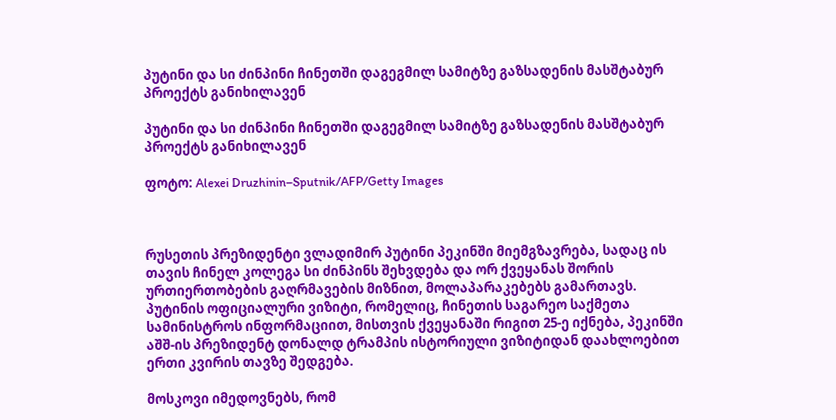პუტინი და სი ძინპინი ჩინეთში დაგეგმილ სამიტზე გაზსადენის მასშტაბურ პროექტს განიხილავენ

პუტინი და სი ძინპინი ჩინეთში დაგეგმილ სამიტზე გაზსადენის მასშტაბურ პროექტს განიხილავენ

ფოტო: Alexei Druzhinin–Sputnik/AFP/Getty Images



რუსეთის პრეზიდენტი ვლადიმირ პუტინი პეკინში მიემგზავრება, სადაც ის თავის ჩინელ კოლეგა სი ძინპინს შეხვდება და ორ ქვეყანას შორის ურთიერთობების გაღრმავების მიზნით, მოლაპარაკებებს გამართავს. პუტინის ოფიციალური ვიზიტი, რომელიც, ჩინეთის საგარეო საქმეთა სამინისტროს ინფორმაციით, მისთვის ქვეყანაში რიგით 25-ე იქნება, პეკინში აშშ-ის პრეზიდენტ დონალდ ტრამპის ისტორიული ვიზიტიდან დაახლოებით ერთი კვირის თავზე შედგება.

მოსკოვი იმედოვნებს, რომ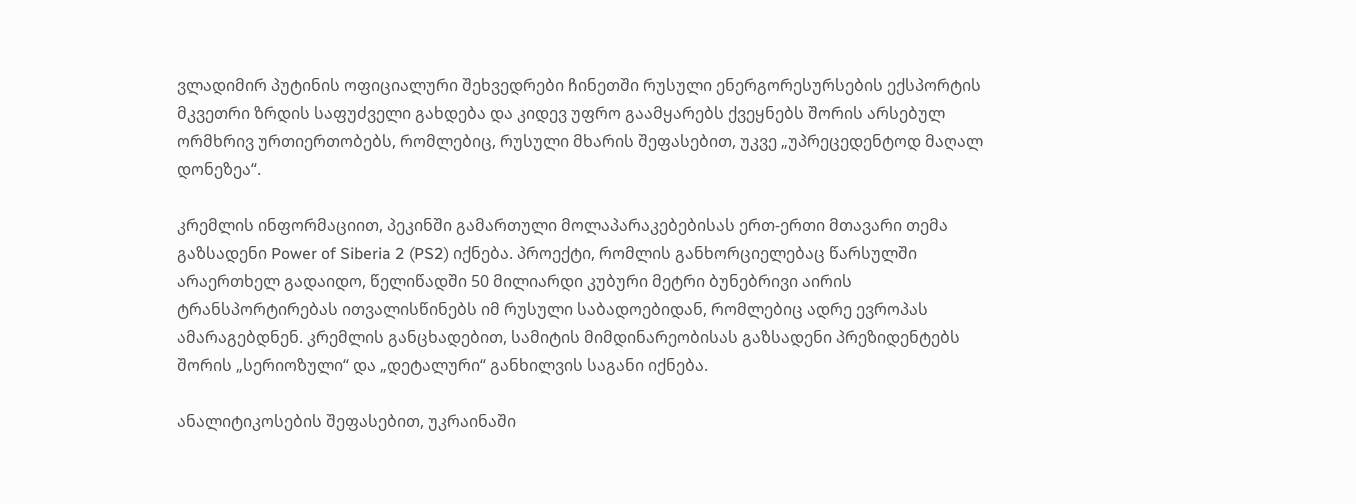ვლადიმირ პუტინის ოფიციალური შეხვედრები ჩინეთში რუსული ენერგორესურსების ექსპორტის მკვეთრი ზრდის საფუძველი გახდება და კიდევ უფრო გაამყარებს ქვეყნებს შორის არსებულ ორმხრივ ურთიერთობებს, რომლებიც, რუსული მხარის შეფასებით, უკვე „უპრეცედენტოდ მაღალ დონეზეა“.

კრემლის ინფორმაციით, პეკინში გამართული მოლაპარაკებებისას ერთ-ერთი მთავარი თემა გაზსადენი Power of Siberia 2 (PS2) იქნება. პროექტი, რომლის განხორციელებაც წარსულში არაერთხელ გადაიდო, წელიწადში 50 მილიარდი კუბური მეტრი ბუნებრივი აირის ტრანსპორტირებას ითვალისწინებს იმ რუსული საბადოებიდან, რომლებიც ადრე ევროპას ამარაგებდნენ. კრემლის განცხადებით, სამიტის მიმდინარეობისას გაზსადენი პრეზიდენტებს შორის „სერიოზული“ და „დეტალური“ განხილვის საგანი იქნება.

ანალიტიკოსების შეფასებით, უკრაინაში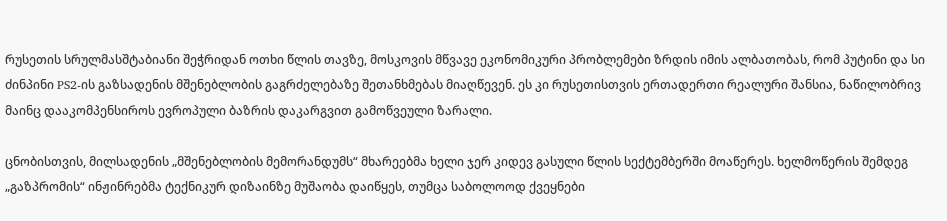რუსეთის სრულმასშტაბიანი შეჭრიდან ოთხი წლის თავზე, მოსკოვის მწვავე ეკონომიკური პრობლემები ზრდის იმის ალბათობას, რომ პუტინი და სი ძინპინი PS2-ის გაზსადენის მშენებლობის გაგრძელებაზე შეთანხმებას მიაღწევენ. ეს კი რუსეთისთვის ერთადერთი რეალური შანსია, ნაწილობრივ მაინც დააკომპენსიროს ევროპული ბაზრის დაკარგვით გამოწვეული ზარალი.

ცნობისთვის, მილსადენის „მშენებლობის მემორანდუმს“ მხარეებმა ხელი ჯერ კიდევ გასული წლის სექტემბერში მოაწერეს. ხელმოწერის შემდეგ „გაზპრომის“ ინჟინრებმა ტექნიკურ დიზაინზე მუშაობა დაიწყეს, თუმცა საბოლოოდ ქვეყნები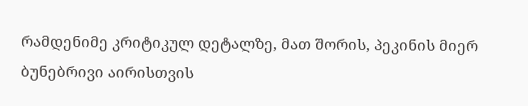რამდენიმე კრიტიკულ დეტალზე, მათ შორის, პეკინის მიერ ბუნებრივი აირისთვის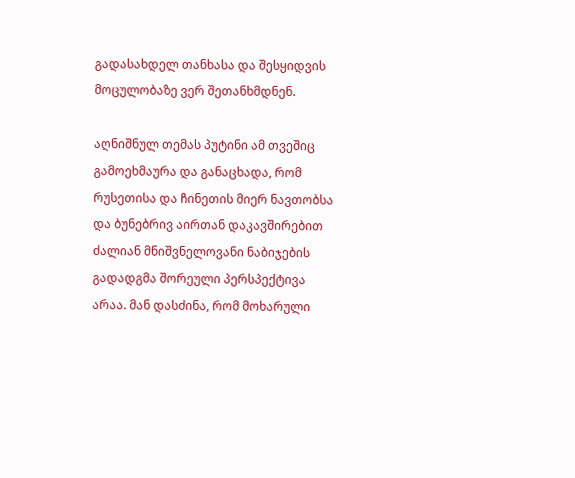გადასახდელ თანხასა და შესყიდვის მოცულობაზე ვერ შეთანხმდნენ.

აღნიშნულ თემას პუტინი ამ თვეშიც გამოეხმაურა და განაცხადა, რომ რუსეთისა და ჩინეთის მიერ ნავთობსა და ბუნებრივ აირთან დაკავშირებით ძალიან მნიშვნელოვანი ნაბიჯების გადადგმა შორეული პერსპექტივა  არაა. მან დასძინა, რომ მოხარული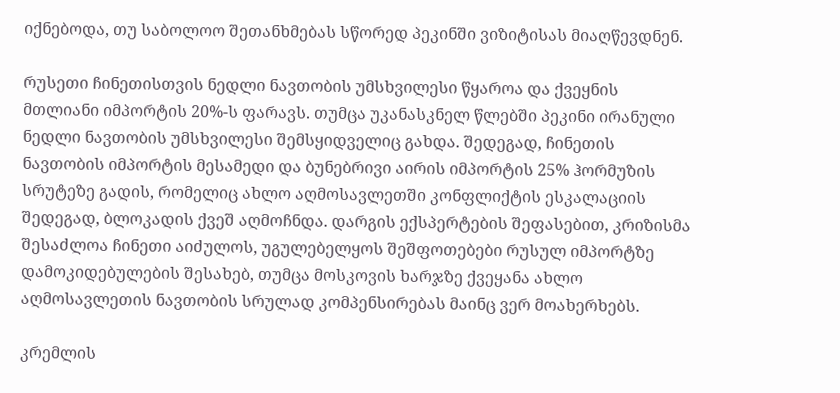იქნებოდა, თუ საბოლოო შეთანხმებას სწორედ პეკინში ვიზიტისას მიაღწევდნენ.

რუსეთი ჩინეთისთვის ნედლი ნავთობის უმსხვილესი წყაროა და ქვეყნის მთლიანი იმპორტის 20%-ს ფარავს. თუმცა უკანასკნელ წლებში პეკინი ირანული ნედლი ნავთობის უმსხვილესი შემსყიდველიც გახდა. შედეგად, ჩინეთის ნავთობის იმპორტის მესამედი და ბუნებრივი აირის იმპორტის 25% ჰორმუზის სრუტეზე გადის, რომელიც ახლო აღმოსავლეთში კონფლიქტის ესკალაციის შედეგად, ბლოკადის ქვეშ აღმოჩნდა. დარგის ექსპერტების შეფასებით, კრიზისმა შესაძლოა ჩინეთი აიძულოს, უგულებელყოს შეშფოთებები რუსულ იმპორტზე დამოკიდებულების შესახებ, თუმცა მოსკოვის ხარჯზე ქვეყანა ახლო აღმოსავლეთის ნავთობის სრულად კომპენსირებას მაინც ვერ მოახერხებს.

კრემლის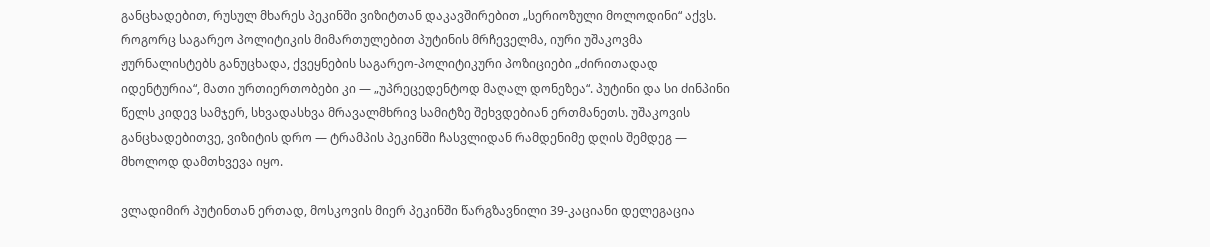განცხადებით, რუსულ მხარეს პეკინში ვიზიტთან დაკავშირებით „სერიოზული მოლოდინი“ აქვს. როგორც საგარეო პოლიტიკის მიმართულებით პუტინის მრჩეველმა, იური უშაკოვმა ჟურნალისტებს განუცხადა, ქვეყნების საგარეო-პოლიტიკური პოზიციები „ძირითადად იდენტურია“, მათი ურთიერთობები კი — „უპრეცედენტოდ მაღალ დონეზეა“. პუტინი და სი ძინპინი წელს კიდევ სამჯერ, სხვადასხვა მრავალმხრივ სამიტზე შეხვდებიან ერთმანეთს. უშაკოვის განცხადებითვე, ვიზიტის დრო — ტრამპის პეკინში ჩასვლიდან რამდენიმე დღის შემდეგ — მხოლოდ დამთხვევა იყო.

ვლადიმირ პუტინთან ერთად, მოსკოვის მიერ პეკინში წარგზავნილი 39-კაციანი დელეგაცია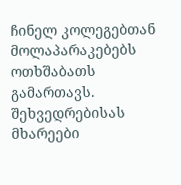ჩინელ კოლეგებთან მოლაპარაკებებს ოთხშაბათს გამართავს. შეხვედრებისას მხარეები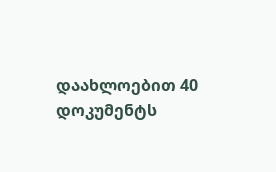დაახლოებით 40 დოკუმენტს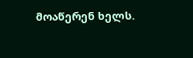მოაწერენ ხელს.